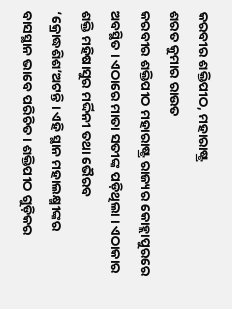କରବୀର ଶକ୍ତିପୀଠ, ମହାରାଷ୍ଟ୍ର
ଶରତ କୁମାର ରାଉତ
କରବୀର ଶକ୍ତିପୀଠ ମହାରାଷ୍ଟ୍ର ରାଜ୍ୟର କୋହ୍ଲାପୁରରେ ଅବସ୍ଥିତ । ଏଠାରେ ମାତା ସତୀଙ୍କ ପଡ଼ିଥିଲା । ଏଠାକାର ଶକ୍ତି ମହିଷାସୁର ମର୍ଦ୍ଦିନୀ ତଥା ଭୈରବ ‘କ୍ରୋଦ୍ଧଶିଶ’ଅଟନ୍ତି । ଏହି ସ୍ଥାନ ମହାଲକ୍ଷ୍ମୀଙ୍କର ବାସସ୍ଥାନ ଭାବେ ପରିଚିତ । ଶକ୍ତିପୀଠ ଗୁଡ଼ିକର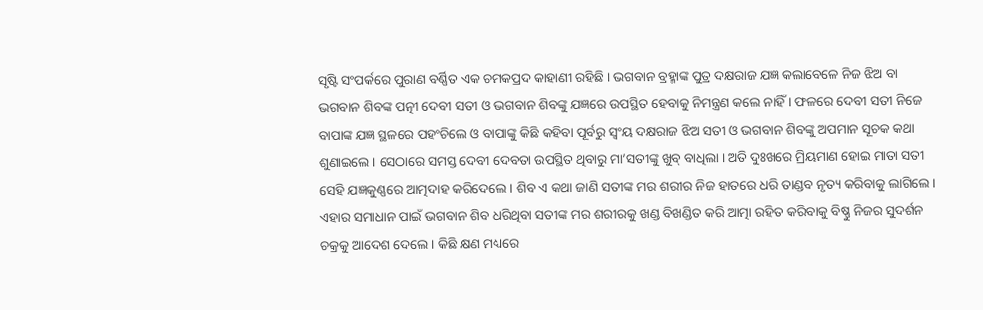ସୃଷ୍ଟି ସଂପର୍କରେ ପୁରାଣ ବର୍ଣ୍ଣିତ ଏକ ଚମକପ୍ରଦ କାହାଣୀ ରହିଛି । ଭଗବାନ ବ୍ରହ୍ମାଙ୍କ ପୁତ୍ର ଦକ୍ଷରାଜ ଯଜ୍ଞ କଲାବେଳେ ନିଜ ଝିଅ ବା ଭଗବାନ ଶିବଙ୍କ ପତ୍ନୀ ଦେବୀ ସତୀ ଓ ଭଗବାନ ଶିବଙ୍କୁ ଯଜ୍ଞରେ ଉପସ୍ଥିତ ହେବାକୁ ନିମନ୍ତ୍ରଣ କଲେ ନାହିଁ । ଫଳରେ ଦେବୀ ସତୀ ନିଜେ ବାପାଙ୍କ ଯଜ୍ଞ ସ୍ଥଳରେ ପହଂଚିଲେ ଓ ବାପାଙ୍କୁ କିଛି କହିବା ପୂର୍ବରୁ ସ୍ୱଂୟ ଦକ୍ଷରାଜ ଝିଅ ସତୀ ଓ ଭଗବାନ ଶିବଙ୍କୁ ଅପମାନ ସୂଚକ କଥା ଶୁଣାଇଲେ । ସେଠାରେ ସମସ୍ତ ଦେବୀ ଦେବତା ଉପସ୍ଥିତ ଥିବାରୁ ମା’ସତୀଙ୍କୁ ଖୁବ୍ ବାଧିଲା । ଅତି ଦୁଃଖରେ ମ୍ରିୟମାଣ ହୋଇ ମାତା ସତୀ ସେହି ଯଜ୍ଞକୁଣ୍ଣରେ ଆତ୍ମଦାହ କରିଦେଲେ । ଶିବ ଏ କଥା ଜାଣି ସତୀଙ୍କ ମର ଶରୀର ନିଜ ହାତରେ ଧରି ତାଣ୍ଡବ ନୃତ୍ୟ କରିବାକୁ ଲାଗିଲେ । ଏହାର ସମାଧାନ ପାଇଁ ଭଗବାନ ଶିବ ଧରିଥିବା ସତୀଙ୍କ ମର ଶରୀରକୁ ଖଣ୍ଡ ବିଖଣ୍ଡିତ କରି ଆତ୍ମା ରହିତ କରିବାକୁ ବିଷ୍ଣୁ ନିଜର ସୁଦର୍ଶନ ଚକ୍ରକୁ ଆଦେଶ ଦେଲେ । କିଛି କ୍ଷଣ ମଧ୍ୟରେ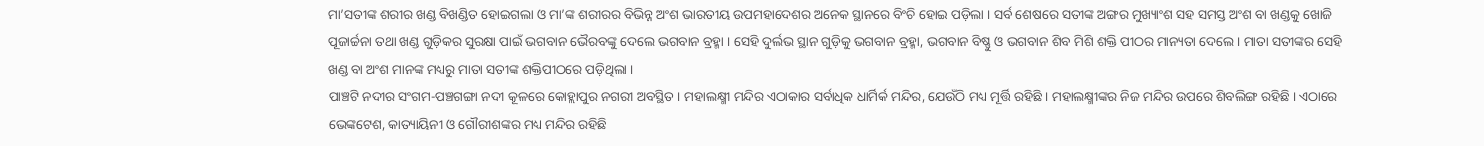ମା’ସତୀଙ୍କ ଶରୀର ଖଣ୍ଡ ବିଖଣ୍ଡିତ ହୋଇଗଲା ଓ ମା’ଙ୍କ ଶରୀରର ବିଭିନ୍ନ ଅଂଶ ଭାରତୀୟ ଉପମହାଦେଶର ଅନେକ ସ୍ଥାନରେ ବିଂଚି ହୋଇ ପଡ଼ିଲା । ସର୍ବ ଶେଷରେ ସତୀଙ୍କ ଅଙ୍ଗର ମୁଖ୍ୟାଂଶ ସହ ସମସ୍ତ ଅଂଶ ବା ଖଣ୍ଡକୁ ଖୋଜି ପୂଜାର୍ଚ୍ଚନା ତଥା ଖଣ୍ଡ ଗୁଡ଼ିକର ସୁରକ୍ଷା ପାଇଁ ଭଗବାନ ଭୈରବଙ୍କୁ ଦେଲେ ଭଗବାନ ବ୍ରହ୍ମା । ସେହି ଦୁର୍ଲଭ ସ୍ଥାନ ଗୁଡ଼ିକୁ ଭଗବାନ ବ୍ରହ୍ମା, ଭଗବାନ ବିଷ୍ଣୁ ଓ ଭଗବାନ ଶିବ ମିଶି ଶକ୍ତି ପୀଠର ମାନ୍ୟତା ଦେଲେ । ମାତା ସତୀଙ୍କର ସେହି ଖଣ୍ଡ ବା ଅଂଶ ମାନଙ୍କ ମଧ୍ୟରୁ ମାତା ସତୀଙ୍କ ଶକ୍ତିପୀଠରେ ପଡ଼ିଥିଲା ।
ପାଞ୍ଚଟି ନଦୀର ସଂଗମ-ପଞ୍ଚଗଙ୍ଗା ନଦୀ କୂଳରେ କୋହ୍ଲାପୁର ନଗରୀ ଅବସ୍ଥିତ । ମହାଲକ୍ଷ୍ମୀ ମନ୍ଦିର ଏଠାକାର ସର୍ବାଧିକ ଧାର୍ମିର୍କ ମନ୍ଦିର, ଯେଉଁଠି ମଧ୍ୟ ମୂର୍ତ୍ତି ରହିଛି । ମହାଲକ୍ଷ୍ମୀଙ୍କର ନିଜ ମନ୍ଦିର ଉପରେ ଶିବଲିଙ୍ଗ ରହିଛି । ଏଠାରେ ଭେଙ୍କଟେଶ, କାତ୍ୟାୟିନୀ ଓ ଗୌରୀଶଙ୍କର ମଧ୍ୟ ମନ୍ଦିର ରହିଛି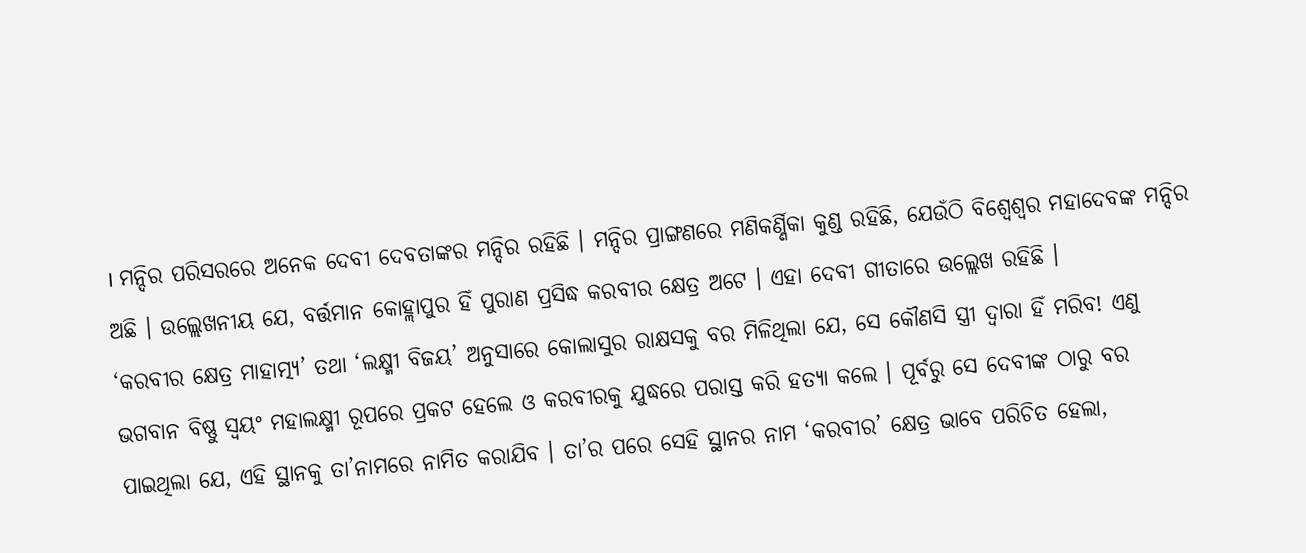। ମନ୍ଦିର ପରିସରରେ ଅନେକ ଦେବୀ ଦେବତାଙ୍କର ମନ୍ଦିର ରହିଛି । ମନ୍ଦିର ପ୍ରାଙ୍ଗଣରେ ମଣିକର୍ଣ୍ଣିକା କୁଣ୍ଡ ରହିଛି, ଯେଉଁଠି ବିଶ୍ୱେଶ୍ୱର ମହାଦେବଙ୍କ ମନ୍ଦିର ଅଛି । ଉଲ୍ଲେଖନୀୟ ଯେ, ବର୍ତ୍ତମାନ କୋହ୍ଲାପୁର ହିଁ ପୁରାଣ ପ୍ରସିଦ୍ଧ କରବୀର କ୍ଷେତ୍ର ଅଟେ । ଏହା ଦେବୀ ଗୀତାରେ ଉଲ୍ଲେଖ ରହିଛି ।
‘କରବୀର କ୍ଷେତ୍ର ମାହାତ୍ମ୍ୟ’ ତଥା ‘ଲକ୍ଷ୍ମୀ ବିଜୟ’ ଅନୁସାରେ କୋଲାସୁର ରାକ୍ଷସକୁ ବର ମିଳିଥିଲା ଯେ, ସେ କୌଣସି ସ୍ତ୍ରୀ ଦ୍ୱାରା ହିଁ ମରିବ! ଏଣୁ ଭଗବାନ ବିଷ୍ଣୁ ସ୍ୱୟଂ ମହାଲକ୍ଷ୍ମୀ ରୂପରେ ପ୍ରକଟ ହେଲେ ଓ କରବୀରକୁ ଯୁଦ୍ଧରେ ପରାସ୍ତ କରି ହତ୍ୟା କଲେ । ପୂର୍ବରୁ ସେ ଦେବୀଙ୍କ ଠାରୁ ବର ପାଇଥିଲା ଯେ, ଏହି ସ୍ଥାନକୁ ତା’ନାମରେ ନାମିତ କରାଯିବ । ତା’ର ପରେ ସେହି ସ୍ଥାନର ନାମ ‘କରବୀର’ କ୍ଷେତ୍ର ଭାବେ ପରିଚିତ ହେଲା,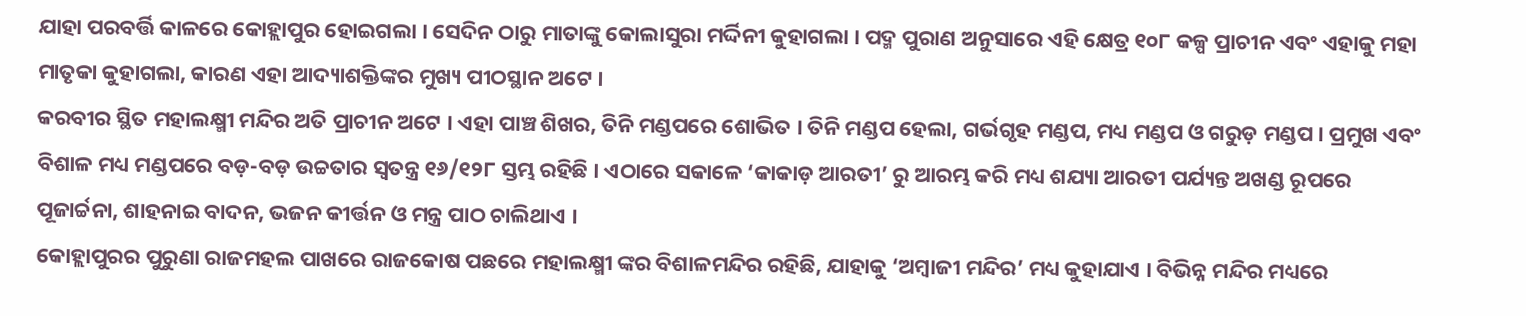ଯାହା ପରବର୍ତ୍ତି କାଳରେ କୋହ୍ଲାପୁର ହୋଇଗଲା । ସେଦିନ ଠାରୁ ମାତାଙ୍କୁ କୋଲାସୁରା ମର୍ଦ୍ଦିନୀ କୁହାଗଲା । ପଦ୍ମ ପୁରାଣ ଅନୁସାରେ ଏହି କ୍ଷେତ୍ର ୧୦୮ କଳ୍ପ ପ୍ରାଚୀନ ଏବଂ ଏହାକୁ ମହା ମାତୃକା କୁହାଗଲା, କାରଣ ଏହା ଆଦ୍ୟାଶକ୍ତିଙ୍କର ମୁଖ୍ୟ ପୀଠସ୍ଥାନ ଅଟେ ।
କରବୀର ସ୍ଥିତ ମହାଲକ୍ଷ୍ମୀ ମନ୍ଦିର ଅତି ପ୍ରାଚୀନ ଅଟେ । ଏହା ପାଞ୍ଚ ଶିଖର, ତିନି ମଣ୍ଡପରେ ଶୋଭିତ । ତିନି ମଣ୍ଡପ ହେଲା, ଗର୍ଭଗୃହ ମଣ୍ଡପ, ମଧ୍ୟ ମଣ୍ଡପ ଓ ଗରୁଡ଼ ମଣ୍ଡପ । ପ୍ରମୁଖ ଏବଂ ବିଶାଳ ମଧ୍ୟ ମଣ୍ଡପରେ ବଡ଼-ବଡ଼ ଉଚ୍ଚତାର ସ୍ୱତନ୍ତ୍ର ୧୬/୧୨୮ ସ୍ତମ୍ଭ ରହିଛି । ଏଠାରେ ସକାଳେ ‘କାକାଡ଼ ଆରତୀ’ ରୁ ଆରମ୍ଭ କରି ମଧ୍ୟ ଶଯ୍ୟା ଆରତୀ ପର୍ଯ୍ୟନ୍ତ ଅଖଣ୍ଡ ରୂପରେ ପୂଜାର୍ଚ୍ଚନା, ଶାହନାଇ ବାଦନ, ଭଜନ କୀର୍ତ୍ତନ ଓ ମନ୍ତ୍ର ପାଠ ଚାଲିଥାଏ ।
କୋହ୍ଲାପୁରର ପୁରୁଣା ରାଜମହଲ ପାଖରେ ରାଜକୋଷ ପଛରେ ମହାଲକ୍ଷ୍ମୀ ଙ୍କର ବିଶାଳମନ୍ଦିର ରହିଛି, ଯାହାକୁ ‘ଅମ୍ବାଜୀ ମନ୍ଦିର’ ମଧ୍ୟ କୁହାଯାଏ । ବିଭିନ୍ନ ମନ୍ଦିର ମଧ୍ୟରେ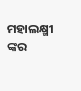ମହାଲକ୍ଷ୍ମୀ ଙ୍କର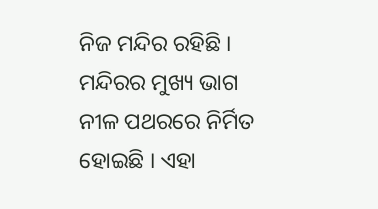ନିଜ ମନ୍ଦିର ରହିଛି । ମନ୍ଦିରର ମୁଖ୍ୟ ଭାଗ ନୀଳ ପଥରରେ ନିର୍ମିତ ହୋଇଛି । ଏହା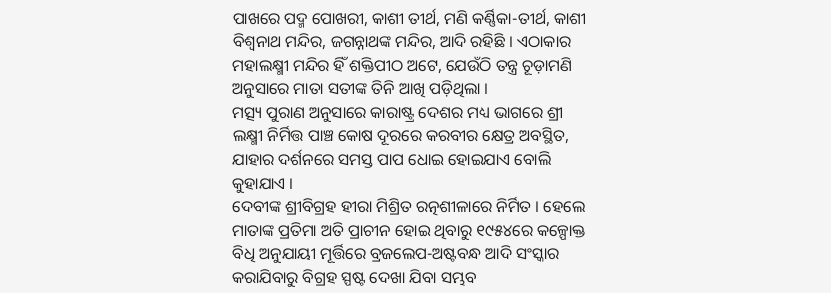ପାଖରେ ପଦ୍ମ ପୋଖରୀ, କାଶୀ ତୀର୍ଥ, ମଣି କର୍ଣ୍ଣିକା-ତୀର୍ଥ, କାଶୀ ବିଶ୍ୱନାଥ ମନ୍ଦିର, ଜଗନ୍ନାଥଙ୍କ ମନ୍ଦିର, ଆଦି ରହିଛି । ଏଠାକାର ମହାଲକ୍ଷ୍ମୀ ମନ୍ଦିର ହିଁ ଶକ୍ତିପୀଠ ଅଟେ, ଯେଉଁଠି ତନ୍ତ୍ର ଚୂଡ଼ାମଣି ଅନୁସାରେ ମାତା ସତୀଙ୍କ ତିନି ଆଖି ପଡ଼ିଥିଲା ।
ମତ୍ସ୍ୟ ପୁରାଣ ଅନୁସାରେ କାରାଷ୍ଟ୍ର ଦେଶର ମଧ୍ୟ ଭାଗରେ ଶ୍ରୀ ଲକ୍ଷ୍ମୀ ନିର୍ମିତ୍ତ ପାଞ୍ଚ କୋଷ ଦୂରରେ କରବୀର କ୍ଷେତ୍ର ଅବସ୍ଥିତ, ଯାହାର ଦର୍ଶନରେ ସମସ୍ତ ପାପ ଧୋଇ ହୋଇଯାଏ ବୋଲି କୁହାଯାଏ ।
ଦେବୀଙ୍କ ଶ୍ରୀବିଗ୍ରହ ହୀରା ମିଶ୍ରିତ ରତ୍ନଶୀଳାରେ ନିର୍ମିତ । ହେଲେ ମାତାଙ୍କ ପ୍ରତିମା ଅତି ପ୍ରାଚୀନ ହୋଇ ଥିବାରୁ ୧୯୫୪ରେ କଳ୍ପୋକ୍ତ ବିଧି ଅନୁଯାୟୀ ମୂର୍ତ୍ତିରେ ବ୍ରଜଲେପ-ଅଷ୍ଟବନ୍ଧ ଆଦି ସଂସ୍କାର କରାଯିବାରୁ ବିଗ୍ରହ ସ୍ପଷ୍ଟ ଦେଖା ଯିବା ସମ୍ଭବ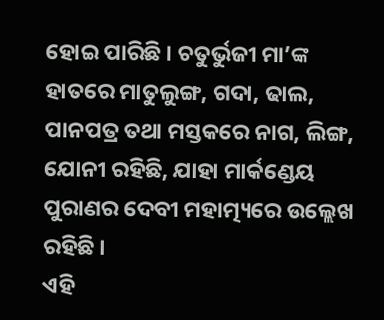ହୋଇ ପାରିଛି । ଚତୁର୍ଭୁଜୀ ମା’ଙ୍କ ହାତରେ ମାତୁଲୁଙ୍ଗ, ଗଦା, ଢାଲ, ପାନପତ୍ର ତଥା ମସ୍ତକରେ ନାଗ, ଲିଙ୍ଗ, ଯୋନୀ ରହିଛି, ଯାହା ମାର୍କଣ୍ଡେୟ ପୁରାଣର ଦେବୀ ମହାତ୍ମ୍ୟରେ ଉଲ୍ଲେଖ ରହିଛି ।
ଏହି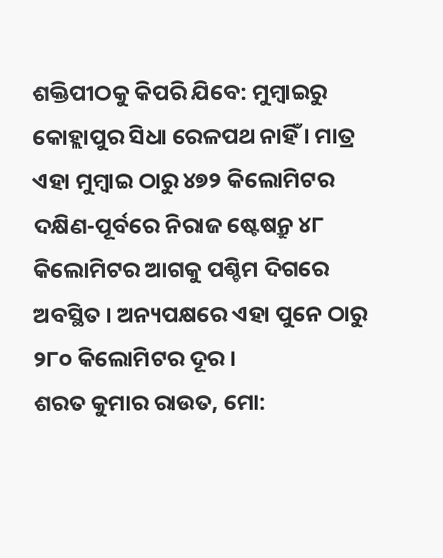ଶକ୍ତିପୀଠକୁ କିପରି ଯିବେ: ମୁମ୍ବାଇରୁ କୋହ୍ଲାପୁର ସିଧା ରେଳପଥ ନାହିଁ । ମାତ୍ର ଏହା ମୁମ୍ବାଇ ଠାରୁ ୪୭୨ କିଲୋମିଟର ଦକ୍ଷିଣ-ପୂର୍ବରେ ନିରାଜ ଷ୍ଟେଷନ୍ରୁ ୪୮ କିଲୋମିଟର ଆଗକୁ ପଶ୍ଚିମ ଦିଗରେ ଅବସ୍ଥିତ । ଅନ୍ୟପକ୍ଷରେ ଏହା ପୁନେ ଠାରୁ ୨୮୦ କିଲୋମିଟର ଦୂର ।
ଶରତ କୁମାର ରାଉତ, ମୋ: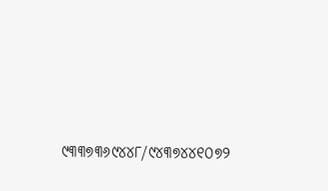୯୩୩୭୩୬୯୪୪୮/୯୪୩୭୪୪୧୦୭୨